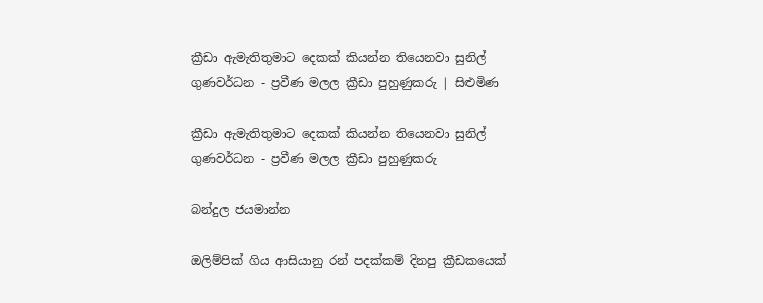ක්‍රීඩා ඇමැතිතුමාට දෙකක් කියන්න තියෙනවා සුනිල් ගුණවර්ධන - ප්‍රවීණ මලල ක්‍රීඩා පුහුණුකරු | සිළුමිණ

ක්‍රීඩා ඇමැතිතුමාට දෙකක් කියන්න තියෙනවා සුනිල් ගුණවර්ධන - ප්‍රවීණ මලල ක්‍රීඩා පුහුණුකරු

බන්දුල ජයමාන්න

ඔලිම්පික් ගිය ආසියානු රන් පදක්කම් දිනපු ක්‍රීඩකයෙක්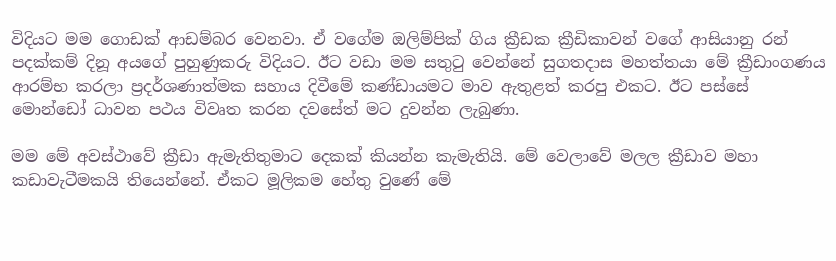විදියට මම ගොඩක් ආඩම්බර වෙනවා. ඒ වගේම ඔලිම්පික් ගිය ක්‍රීඩක ක්‍රීඩිකාවන් වගේ ආසියානු රන් පදක්කම් දිනූ අයගේ පුහුණුකරු විදියට. ඊට වඩා මම සතුටු වෙන්නේ සුගතදාස මහත්තයා මේ ක්‍රීඩාංගණය ආරම්භ කරලා ප්‍රදර්ශණාත්මක සහාය දිවීමේ කණ්ඩායමට මාව ඇතුළත් කරපු එකට. ඊට පස්සේ මොන්ඩෝ ධාවන පථය විවෘත කරන දවසේත් මට දුවන්න ලැබුණා.

මම මේ අවස්ථාවේ ක්‍රීඩා ඇමැතිතුමාට දෙකක් කියන්න කැමැතියි. මේ වෙලාවේ මලල ක්‍රීඩාව මහා කඩාවැටීමකයි තියෙන්නේ. ඒකට මූලිකම හේතු වුණේ මේ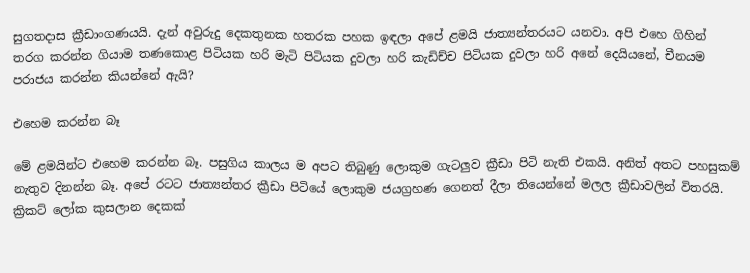සුගතදාස ක්‍රීඩාංගණයයි. දැන් අවුරුදු දෙකතුනක හතරක පහක ඉඳලා අපේ ළමයි ජාත්‍යන්තරයට යනවා. අපි එහෙ ගිහින් තරග කරන්න ගියාම තණකොළ පිටියක හරි මැටි පිටියක දුවලා හරි කැඩිච්ච පිටියක දුවලා හරි අනේ දෙයියනේ, චීනයම පරාජය කරන්න කියන්නේ ඇයි?

එහෙම කරන්න බෑ

මේ ළමයින්ට එහෙම කරන්න බෑ. පසුගිය කාලය ම අපට තිබුණු ලොකුම ගැටලුව ක්‍රීඩා පිටි නැති එකයි. අනිත් අතට පහසුකම් නැතුව දිනන්න බෑ. අපේ රටට ජාත්‍යන්තර ක්‍රීඩා පිටියේ ලොකුම ජයග්‍රහණ ගෙනත් දීලා තියෙන්නේ මලල ක්‍රීඩාවලින් විතරයි. ක්‍රිකට් ලෝක කුසලාන දෙකක්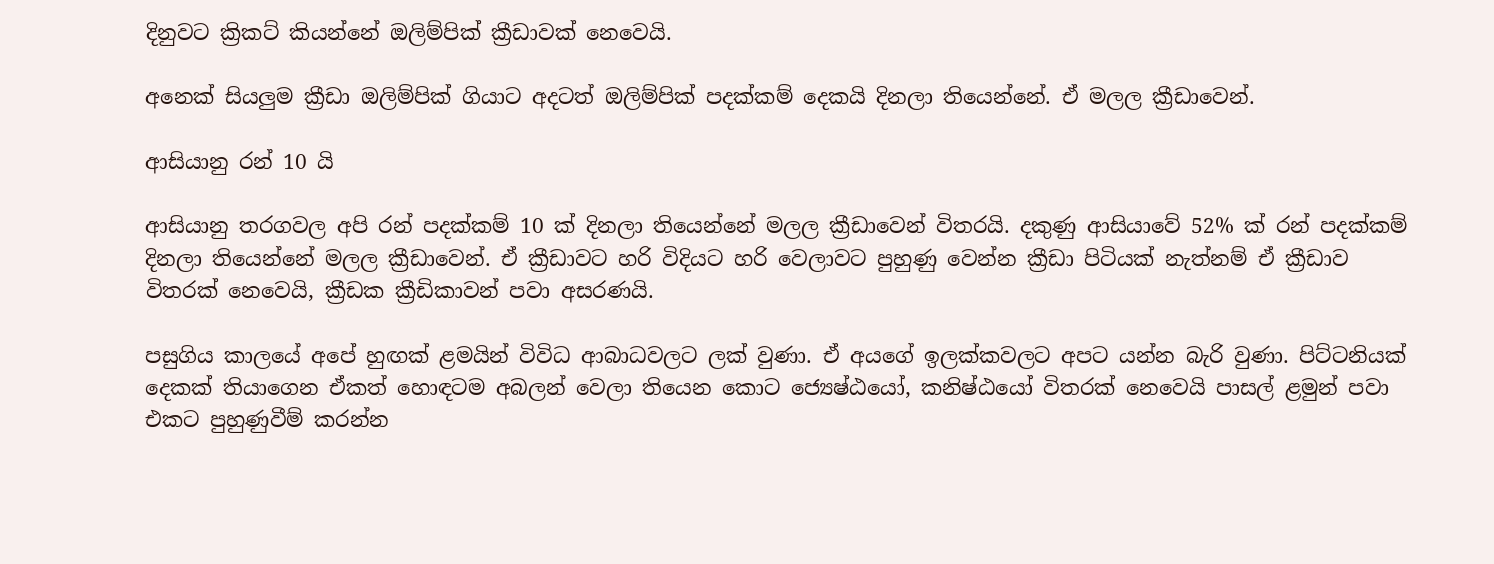දිනුවට ක්‍රිකට් කියන්නේ ඔලිම්පික් ක්‍රීඩාවක් නෙවෙයි.

අනෙක් සියලුම ක්‍රීඩා ඔලිම්පික් ගියාට අදටත් ඔලිම්පික් පදක්කම් දෙකයි දිනලා තියෙන්නේ. ඒ මලල ක්‍රීඩාවෙන්.

ආසියානු රන් 10 යි

ආසියානු තරගවල අපි රන් පදක්කම් 10 ක් දිනලා තියෙන්නේ මලල ක්‍රීඩාවෙන් විතරයි. දකුණු ආසියාවේ 52% ක් රන් පදක්කම් දිනලා තියෙන්නේ මලල ක්‍රීඩාවෙන්. ඒ ක්‍රීඩාවට හරි විදියට හරි වෙලාවට පුහුණු වෙන්න ක්‍රීඩා පිටියක් නැත්නම් ඒ ක්‍රීඩාව විතරක් නෙවෙයි, ක්‍රීඩක ක්‍රීඩිකාවන් පවා අසරණයි.

පසුගිය කාලයේ අපේ හුඟක් ළමයින් විවිධ ආබාධවලට ලක් වුණා. ඒ අයගේ ඉලක්කවලට අපට යන්න බැරි වුණා. පිට්ටනියක් දෙකක් තියාගෙන ඒකත් හොඳටම අබලන් වෙලා තියෙන කොට ජ්‍යෙෂ්ඨයෝ, කනිෂ්ඨයෝ විතරක් නෙවෙයි පාසල් ළමුන් පවා එකට පුහුණුවීම් කරන්න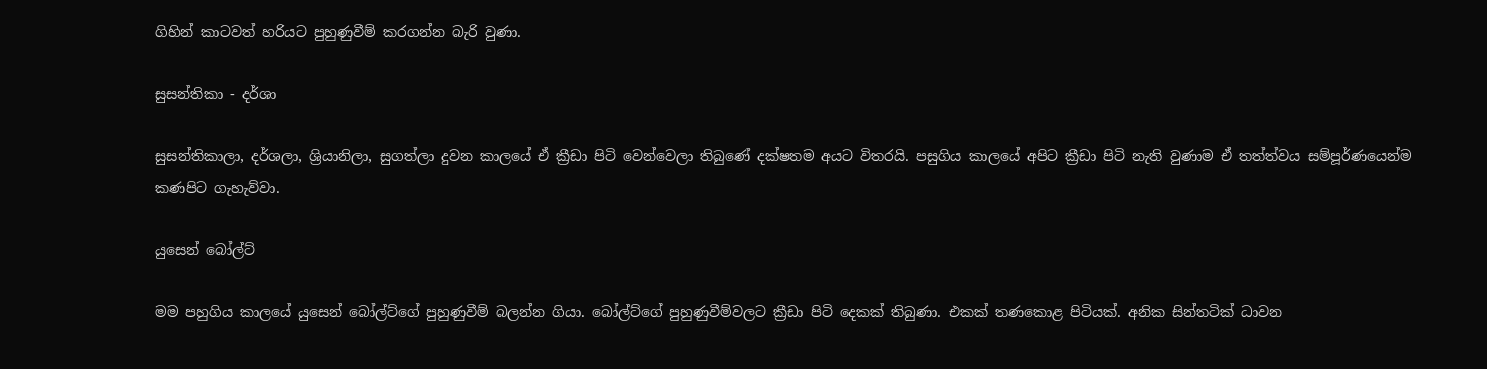ගිහින් කාටවත් හරියට පුහුණුවීම් කරගන්න බැරි වුණා.

සුසන්තිකා - දර්ශා

සුසන්තිකාලා, දර්ශලා, ශ්‍රියානිලා, සුගත්ලා දුවන කාලයේ ඒ ක්‍රීඩා පිටි වෙන්වෙලා තිබුණේ දක්ෂතම අයට විතරයි. පසුගිය කාලයේ අපිට ක්‍රීඩා පිටි නැති වුණාම ඒ තත්ත්වය සම්පූර්ණයෙන්ම කණපිට ගැහැව්වා.

යුසෙන් බෝල්ට්

මම පහුගිය කාලයේ යුසෙන් බෝල්ට්ගේ පුහුණුවීම් බලන්න ගියා. බෝල්ට්ගේ පුහුණුවීම්වලට ක්‍රීඩා පිටි දෙකක් තිබුණා. එකක් තණකොළ පිටියක්. අනික සින්තටික් ධාවන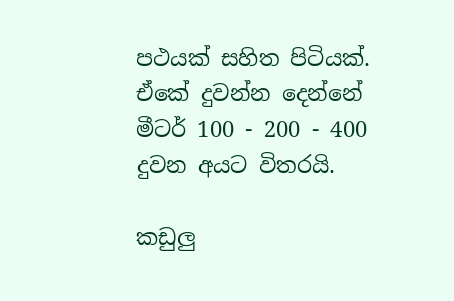පථයක් සහිත පිටියක්. ඒකේ දුවන්න දෙන්නේ මීටර් 100 - 200 - 400 දුවන අයට විතරයි.

කඩුලු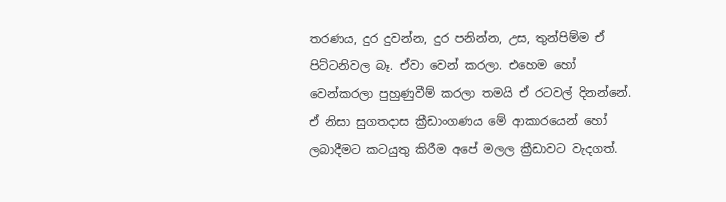තරණය, දුර දුවන්න, දුර පනින්න, උස, තුන්පිම්ම ඒ පිට්ටනිවල බෑ. ඒවා වෙන් කරලා. එහෙම හෝ වෙන්කරලා පුහුණුවීම් කරලා තමයි ඒ රටවල් දිනන්නේ. ඒ නිසා සුගතදාස ක්‍රීඩාංගණය මේ ආකාරයෙන් හෝ ලබාදීමට කටයුතු කිරීම අපේ මලල ක්‍රීඩාවට වැදගත්.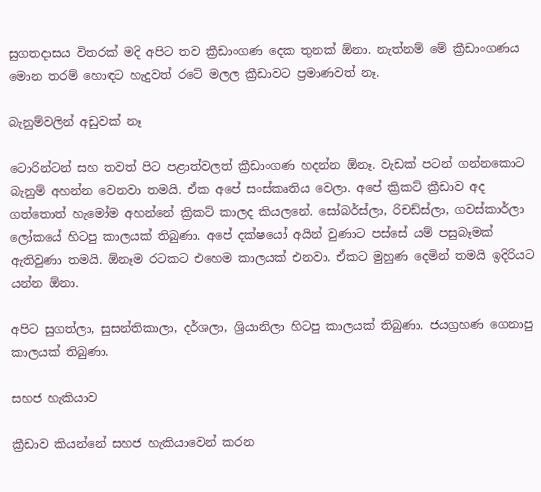සුගතදාසය විතරක් මදි අපිට තව ක්‍රීඩාංගණ දෙක තුනක් ඕනා. නැත්නම් මේ ක්‍රීඩාංගණය මොන තරම් හොඳට හැදුවත් රටේ මලල ක්‍රීඩාවට ප්‍රමාණවත් නෑ.

බැනුම්වලින් අඩුවක් නෑ

ටොරින්ටන් සහ තවත් පිට පළාත්වලත් ක්‍රීඩාංගණ හදන්න ඕනෑ. වැඩක් පටන් ගන්නකොට බැනුම් අහන්න වෙනවා තමයි. ඒක අපේ සංස්කෘතිය වෙලා. අපේ ක්‍රිකට් ක්‍රීඩාව අද ගත්තොත් හැමෝම අහන්නේ ක්‍රිකට් කාලද කියලනේ. සෝබර්ස්ලා, රිචඩ්ස්ලා, ගවස්කාර්ලා ලෝකයේ හිටපු කාලයක් තිබුණා. අපේ දක්ෂයෝ අයින් වුණාට පස්සේ යම් පසුබෑමක් ඇතිවුණා තමයි. ඕනෑම රටකට එහෙම කාලයක් එනවා. ඒකට මුහුණ දෙමින් තමයි ඉදිරියට යන්න ඕනා.

අපිට සුගත්ලා, සුසන්තිකාලා, දර්ශලා, ශ්‍රියානිලා හිටපු කාලයක් තිබුණා. ජයග්‍රහණ ගෙනාපු කාලයක් තිබුණා.

සහජ හැකියාව

ක්‍රීඩාව කියන්නේ සහජ හැකියාවෙන් කරන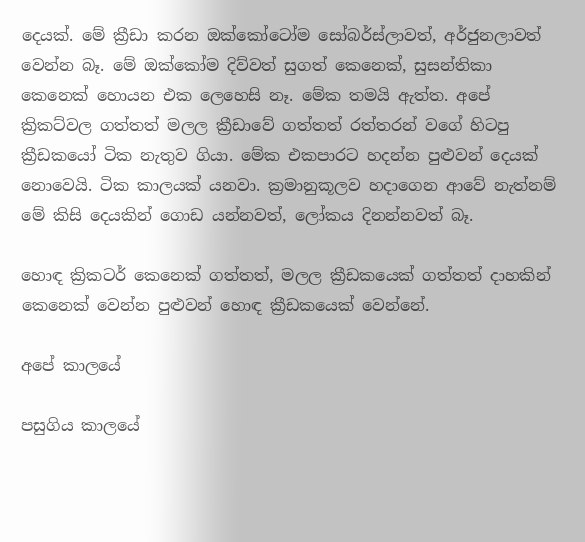දෙයක්. මේ ක්‍රීඩා කරන ඔක්කෝටෝම සෝබර්ස්ලාවත්, අර්ජුනලාවත් වෙන්න බෑ. මේ ඔක්කෝම දිව්වත් සුගත් කෙනෙක්, සුසන්තිකා කෙනෙක් හොයන එක ලෙහෙසි නෑ. මේක තමයි ඇත්ත. අපේ ක්‍රිකට්වල ගත්තත් මලල ක්‍රීඩාවේ ගත්තත් රත්තරන් වගේ හිටපු ක්‍රීඩකයෝ ටික නැතුව ගියා. මේක එකපාරට හදන්න පුළුවන් දෙයක් නොවෙයි. ටික කාලයක් යනවා. ක්‍රමානුකූලව හදාගෙන ආවේ නැත්නම් මේ කිසි දෙයකින් ගොඩ යන්නවත්, ලෝකය දිනන්නවත් බෑ.

හොඳ ක්‍රිකටර් කෙනෙක් ගත්තත්, මලල ක්‍රීඩකයෙක් ගත්තත් දාහකින් කෙනෙක් වෙන්න පුළුවන් හොඳ ක්‍රීඩකයෙක් වෙන්නේ.

අපේ කාලයේ

පසුගිය කාලයේ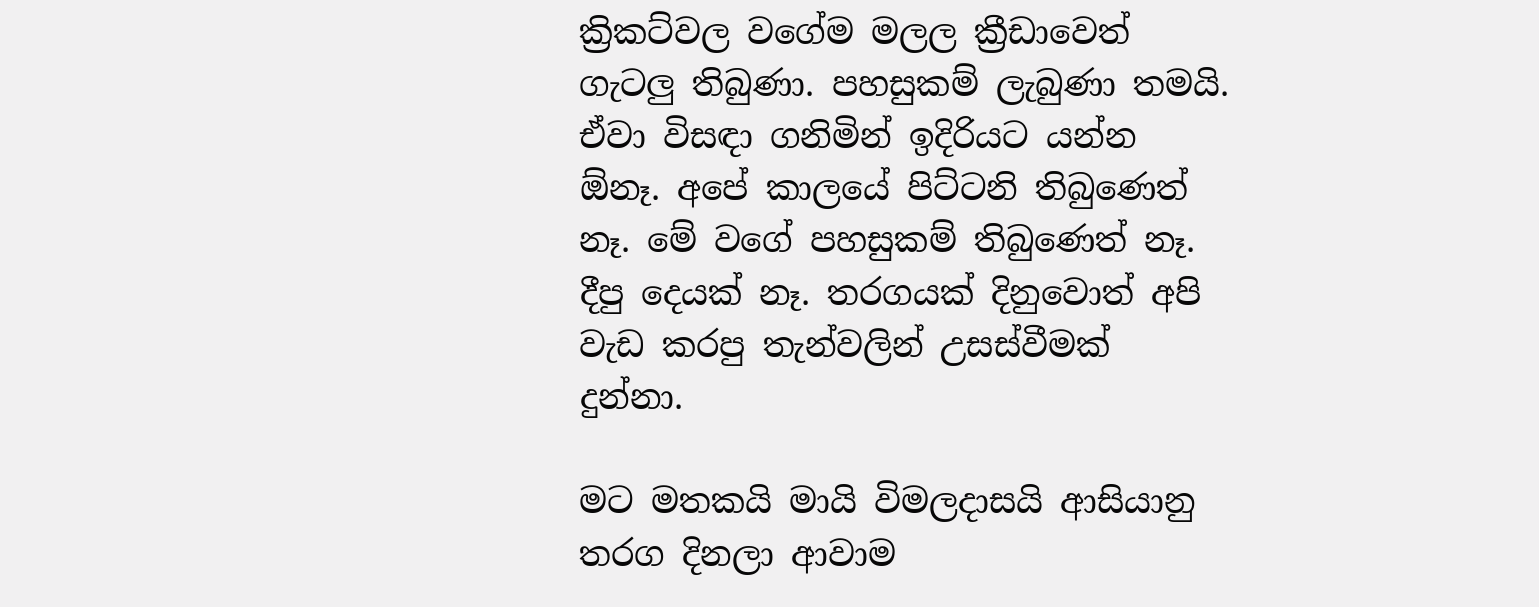ක්‍රිකට්වල වගේම මලල ක්‍රීඩාවෙත් ගැටලු තිබුණා. පහසුකම් ලැබුණා තමයි. ඒවා විසඳා ගනිමින් ඉදිරියට යන්න ඕනෑ. අපේ කාලයේ පිට්ටනි තිබුණෙත් නෑ. මේ වගේ පහසුකම් තිබුණෙත් නෑ. දීපු දෙයක් නෑ. තරගයක් දිනුවොත් අපි වැඩ කරපු තැන්වලින් උසස්වීමක් දුන්නා.

මට මතකයි මායි විමලදාසයි ආසියානු තරග දිනලා ආවාම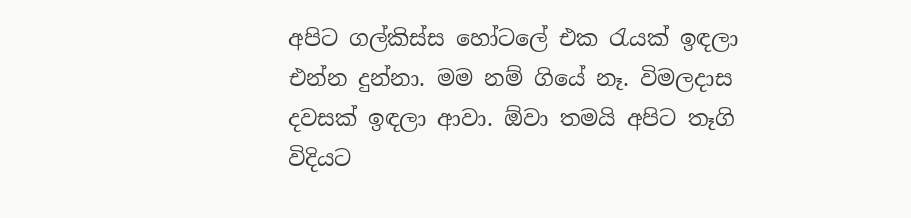අපිට ගල්කිස්ස හෝටලේ එක රැයක් ඉඳලා එන්න දුන්නා. මම නම් ගියේ නෑ. විමලදාස දවසක් ඉඳලා ආවා. ඕවා තමයි අපිට තෑගි විදියට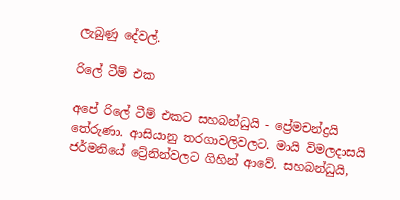ලැබුණු දේවල්.

රිලේ ටීම් එක

අපේ රිලේ ටීම් එකට සහබන්ධුයි - ප්‍රේමචන්ද්‍රයි තේරුණා. ආසියානු තරගාවලිවලට. මායි විමලදාසයි ජර්මනියේ ට්‍රේනින්වලට ගිහින් ආවේ. සහබන්ධුයි,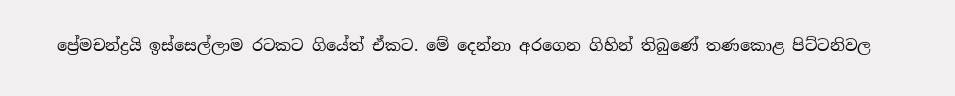ප්‍රේමචන්ද්‍රයි ඉස්සෙල්ලාම රටකට ගියේත් ඒකට. මේ දෙන්නා අරගෙන ගිහින් තිබුණේ තණකොළ පිට්ටනිවල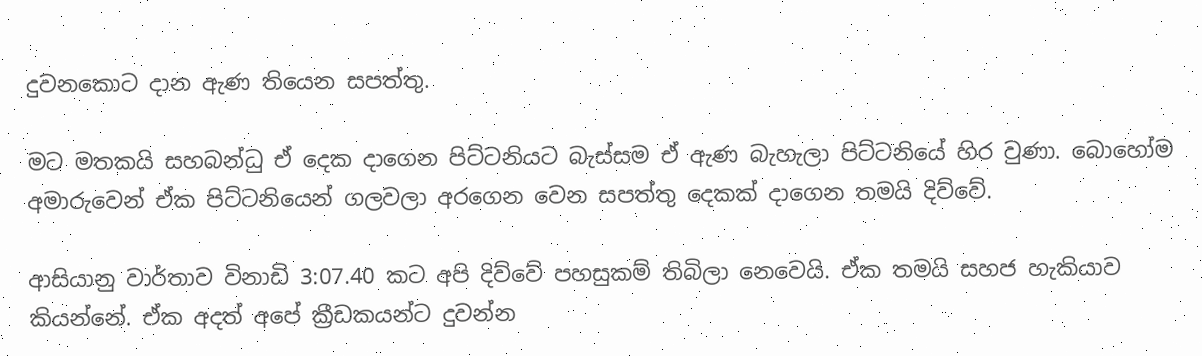දුවනකොට දාන ඇණ තියෙන සපත්තු.

මට මතකයි සහබන්ධු ඒ දෙක දාගෙන පිට්ටනියට බැස්සම ඒ ඇණ බැහැලා පිට්ටනියේ හිර වුණා. බොහෝම අමාරුවෙන් ඒක පිට්ටනියෙන් ගලවලා අරගෙන වෙන සපත්තු දෙකක් දාගෙන තමයි දිව්වේ.

ආසියානු වාර්තාව විනාඩි 3:07.40 කට අපි දිව්වේ පහසුකම් තිබිලා නෙවෙයි. ඒක තමයි සහජ හැකියාව කියන්නේ. ඒක අදත් අපේ ක්‍රීඩකයන්ට දුවන්න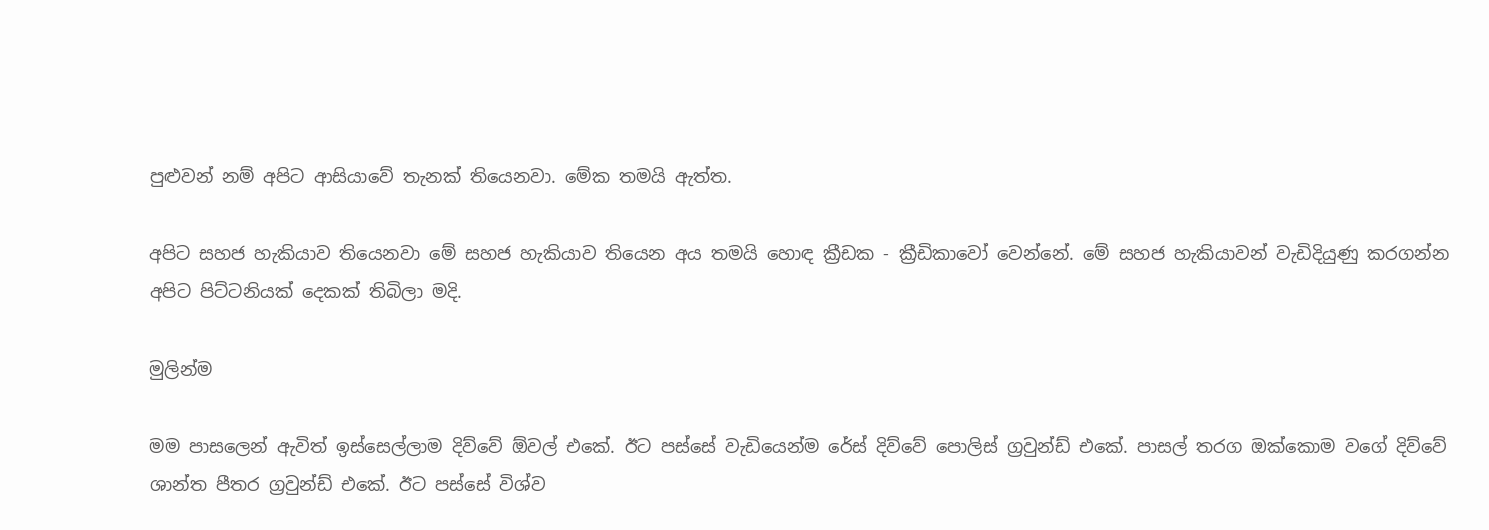පුළුවන් නම් අපිට ආසියාවේ තැනක් තියෙනවා. මේක තමයි ඇත්ත.

අපිට සහජ හැකියාව තියෙනවා මේ සහජ හැකියාව තියෙන අය තමයි හොඳ ක්‍රීඩක - ක්‍රීඩිකාවෝ වෙන්නේ. මේ සහජ හැකියාවන් වැඩිදියුණු කරගන්න අපිට පිට්ටනියක් දෙකක් තිබිලා මදි.

මුලින්ම

මම පාසලෙන් ඇවිත් ඉස්සෙල්ලාම දිව්වේ ඕවල් එකේ. ඊට පස්සේ වැඩියෙන්ම රේස් දිව්වේ පොලිස් ග්‍රවුන්ඩ් එකේ. පාසල් තරග ඔක්කොම වගේ දිව්වේ ශාන්ත පීතර ග්‍රවුන්ඩ් එකේ. ඊට පස්සේ විශ්ව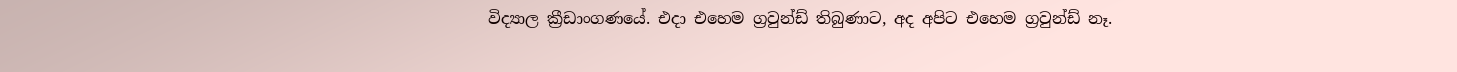විද්‍යාල ක්‍රීඩාංගණයේ. එදා එහෙම ග්‍රවුන්ඩ් තිබුණාට, අද අපිට එහෙම ග්‍රවුන්ඩ් නෑ.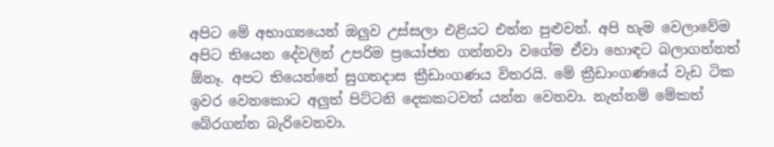අපිට මේ අභාග්‍යයෙන් ඔලුව උස්සලා එළියට එන්න පුළුවන්. අපි හැම වෙලාවේම අපිට තියෙන දේවලින් උපරිම ප්‍රයෝජන ගන්නවා වගේම ඒවා හොඳට බලාගන්නත් ඕනෑ. අපට තියෙන්නේ සුගතදාස ක්‍රීඩාංගණය විතරයි. මේ ක්‍රීඩාංගණයේ වැඩ ටික ඉවර වෙනකොට අලුත් පිට්ටනි දෙකකටවත් යන්න වෙනවා. නැත්නම් මේකත් බේරගන්න බැරිවෙනවා.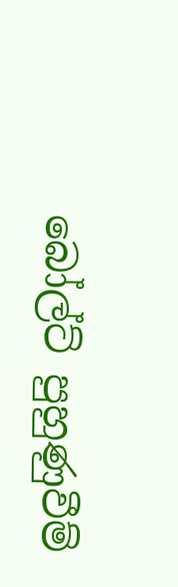බෝල්ට් පුහුණුවීම්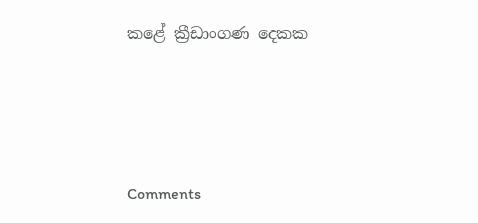කළේ ක්‍රීඩාංගණ දෙකක





Comments